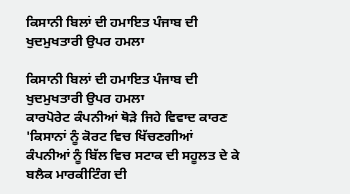ਕਿਸਾਨੀ ਬਿਲਾਂ ਦੀ ਹਮਾਇਤ ਪੰਜਾਬ ਦੀ ਖੁਦਮੁਖਤਾਰੀ ਉਪਰ ਹਮਲਾ

ਕਿਸਾਨੀ ਬਿਲਾਂ ਦੀ ਹਮਾਇਤ ਪੰਜਾਬ ਦੀ ਖੁਦਮੁਖਤਾਰੀ ਉਪਰ ਹਮਲਾ
ਕਾਰਪੋਰੇਟ ਕੰਪਨੀਆਂ ਥੋੜੇ ਜਿਹੇ ਵਿਵਾਦ ਕਾਰਣ 'ਕਿਸਾਨਾਂ ਨੂੰ ਕੋਰਟ ਵਿਚ ਖਿੱਚਣਗੀਆਂ
ਕੰਪਨੀਆਂ ਨੂੰ ਬਿੱਲ ਵਿਚ ਸਟਾਕ ਦੀ ਸਹੂਲਤ ਦੇ ਕੇ ਬਲੈਕ ਮਾਰਕੀਟਿੰਗ ਦੀ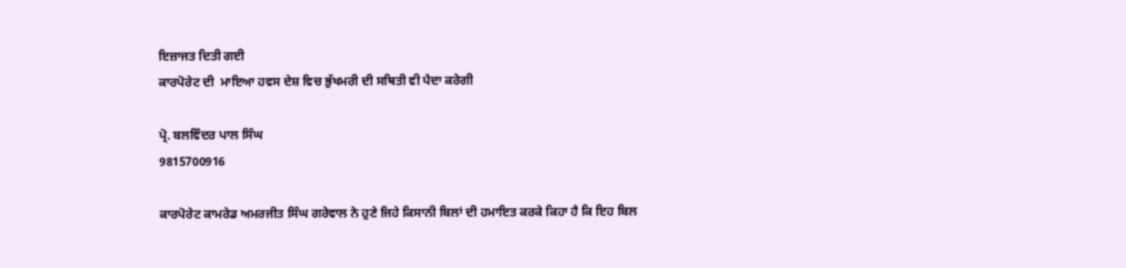ਇਜ਼ਾਜਤ ਦਿਤੀ ਗਈ
ਕਾਰਪੋਰੇਟ ਦੀ  ਮਾਇਆ ਹਵਸ ਦੇਸ਼ ਵਿਚ ਭੁੱਖਮਰੀ ਦੀ ਸਥਿਤੀ ਵੀ ਪੈਦਾ ਕਰੇਗੀ

ਪ੍ਰੋ. ਬਲਵਿੰਦਰ ਪਾਲ ਸਿੰਘ
9815700916

ਕਾਰਪੋਰੇਟ ਕਾਮਰੇਡ ਅਮਰਜੀਤ ਸਿੰਘ ਗਰੇਵਾਲ ਨੇ ਹੁਣੇ ਜਿਹੇ ਕਿਸਾਨੀ ਬਿਲਾਂ ਦੀ ਹਮਾਇਤ ਕਰਕੇ ਕਿਹਾ ਹੈ ਕਿ ਇਹ ਬਿਲ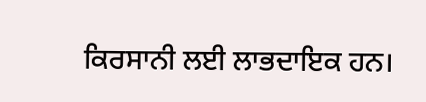ਕਿਰਸਾਨੀ ਲਈ ਲਾਭਦਾਇਕ ਹਨ।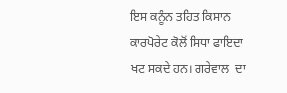ਇਸ ਕਨੂੰਨ ਤਹਿਤ ਕਿਸਾਨ ਕਾਰਪੋਰੇਟ ਕੋਲੋਂ ਸਿਧਾ ਫਾਇਦਾ ਖਟ ਸਕਦੇ ਹਨ। ਗਰੇਵਾਲ  ਦਾ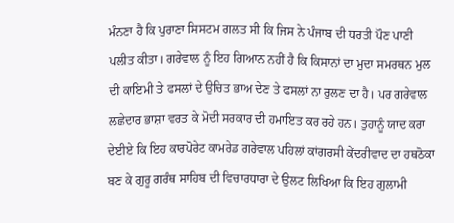ਮੰਨਣਾ ਹੈ ਕਿ ਪੁਰਾਣਾ ਸਿਸਟਮ ਗਲਤ ਸੀ ਕਿ ਜਿਸ ਨੇ ਪੰਜਾਬ ਦੀ ਧਰਤੀ ਪੌਣ ਪਾਣੀ ਪਲੀਤ ਕੀਤਾ। ਗਰੇਵਾਲ ਨੂੰ ਇਹ ਗਿਆਨ ਨਹੀਂ ਹੈ ਕਿ ਕਿਸਾਨਾਂ ਦਾ ਮੁਦਾ ਸਮਰਥਨ ਮੁਲ ਦੀ ਕਾਇਮੀ ਤੇ ਫਸਲਾਂ ਦੇ ਉਚਿਤ ਭਾਅ ਦੇਣ ਤੇ ਫਸਲਾਂ ਨਾ ਰੁਲਣ ਦਾ ਹੈ। ਪਰ ਗਰੇਵਾਲ ਲਛੇਦਾਰ ਭਾਸ਼ਾ ਵਰਤ ਕੇ ਮੋਦੀ ਸਰਕਾਰ ਦੀ ਹਮਾਇਤ ਕਰ ਰਹੇ ਹਨ। ਤੁਹਾਨੂੰ ਯਾਦ ਕਰਾ ਦੇਈਏ ਕਿ ਇਹ ਕਾਰਪੋਰੇਟ ਕਾਮਰੇਡ ਗਰੇਵਾਲ ਪਹਿਲਾਂ ਕਾਂਗਰਸੀ ਕੇਂਦਰੀਵਾਦ ਦਾ ਹਥਠੋਕਾ ਬਣ ਕੇ ਗੁਰੂ ਗਰੰਥ ਸਾਹਿਬ ਦੀ ਵਿਚਾਰਧਾਰਾ ਦੇ ਉਲਟ ਲਿਖਿਆ ਕਿ ਇਹ ਗੁਲਾਮੀ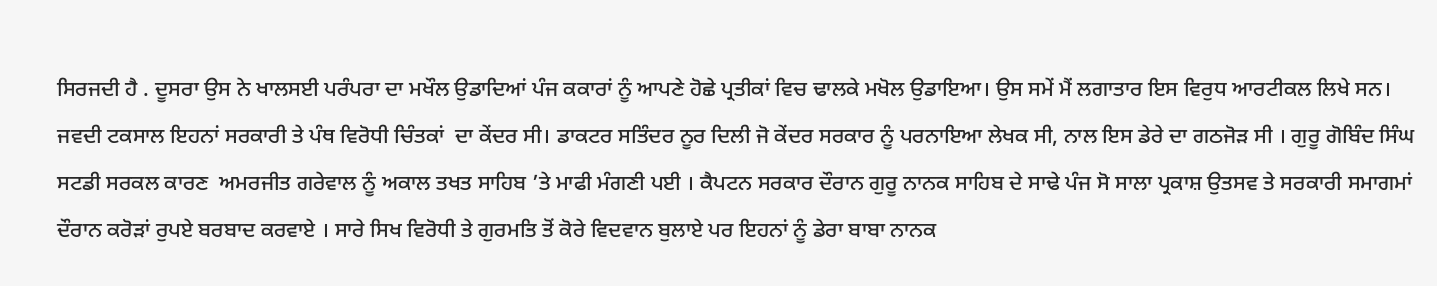ਸਿਰਜਦੀ ਹੈ . ਦੂਸਰਾ ਉਸ ਨੇ ਖਾਲਸਈ ਪਰੰਪਰਾ ਦਾ ਮਖੌਲ ਉਡਾਦਿਆਂ ਪੰਜ ਕਕਾਰਾਂ ਨੂੰ ਆਪਣੇ ਹੋਛੇ ਪ੍ਰਤੀਕਾਂ ਵਿਚ ਢਾਲਕੇ ਮਖੋਲ ਉਡਾਇਆ। ਉਸ ਸਮੇਂ ਮੈਂ ਲਗਾਤਾਰ ਇਸ ਵਿਰੁਧ ਆਰਟੀਕਲ ਲਿਖੇ ਸਨ। ਜਵਦੀ ਟਕਸਾਲ ਇਹਨਾਂ ਸਰਕਾਰੀ ਤੇ ਪੰਥ ਵਿਰੋਧੀ ਚਿੰਤਕਾਂ  ਦਾ ਕੇਂਦਰ ਸੀ। ਡਾਕਟਰ ਸਤਿੰਦਰ ਨੂਰ ਦਿਲੀ ਜੋ ਕੇਂਦਰ ਸਰਕਾਰ ਨੂੰ ਪਰਨਾਇਆ ਲੇਖਕ ਸੀ, ਨਾਲ ਇਸ ਡੇਰੇ ਦਾ ਗਠਜੋੜ ਸੀ । ਗੁਰੂ ਗੋਬਿੰਦ ਸਿੰਘ ਸਟਡੀ ਸਰਕਲ ਕਾਰਣ  ਅਮਰਜੀਤ ਗਰੇਵਾਲ ਨੂੰ ਅਕਾਲ ਤਖਤ ਸਾਹਿਬ ’ਤੇ ਮਾਫੀ ਮੰਗਣੀ ਪਈ । ਕੈਪਟਨ ਸਰਕਾਰ ਦੌਰਾਨ ਗੁਰੂ ਨਾਨਕ ਸਾਹਿਬ ਦੇ ਸਾਢੇ ਪੰਜ ਸੋ ਸਾਲਾ ਪ੍ਰਕਾਸ਼ ਉਤਸਵ ਤੇ ਸਰਕਾਰੀ ਸਮਾਗਮਾਂ ਦੌਰਾਨ ਕਰੋੜਾਂ ਰੁਪਏ ਬਰਬਾਦ ਕਰਵਾਏ । ਸਾਰੇ ਸਿਖ ਵਿਰੋਧੀ ਤੇ ਗੁਰਮਤਿ ਤੋਂ ਕੋਰੇ ਵਿਦਵਾਨ ਬੁਲਾਏ ਪਰ ਇਹਨਾਂ ਨੂੰ ਡੇਰਾ ਬਾਬਾ ਨਾਨਕ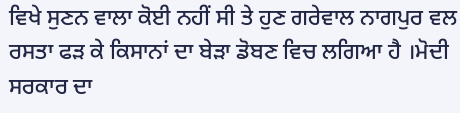ਵਿਖੇ ਸੁਣਨ ਵਾਲਾ ਕੋਈ ਨਹੀਂ ਸੀ ਤੇ ਹੁਣ ਗਰੇਵਾਲ ਨਾਗਪੁਰ ਵਲ ਰਸਤਾ ਫੜ ਕੇ ਕਿਸਾਨਾਂ ਦਾ ਬੇੜਾ ਡੋਬਣ ਵਿਚ ਲਗਿਆ ਹੈ ।ਮੋਦੀ ਸਰਕਾਰ ਦਾ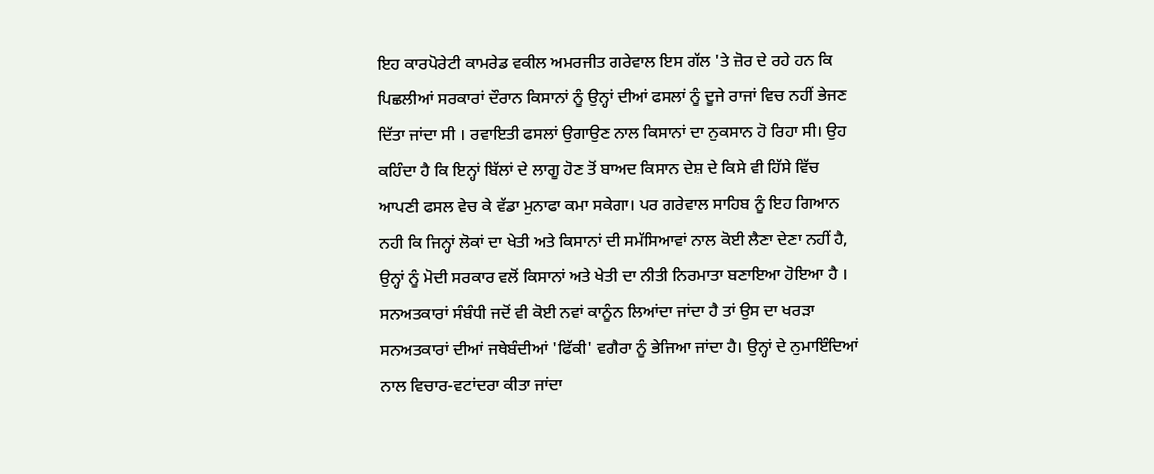ਇਹ ਕਾਰਪੋਰੇਟੀ ਕਾਮਰੇਡ ਵਕੀਲ ਅਮਰਜੀਤ ਗਰੇਵਾਲ ਇਸ ਗੱਲ 'ਤੇ ਜ਼ੋਰ ਦੇ ਰਹੇ ਹਨ ਕਿ ਪਿਛਲੀਆਂ ਸਰਕਾਰਾਂ ਦੌਰਾਨ ਕਿਸਾਨਾਂ ਨੂੰ ਉਨ੍ਹਾਂ ਦੀਆਂ ਫਸਲਾਂ ਨੂੰ ਦੂਜੇ ਰਾਜਾਂ ਵਿਚ ਨਹੀਂ ਭੇਜਣ ਦਿੱਤਾ ਜਾਂਦਾ ਸੀ । ਰਵਾਇਤੀ ਫਸਲਾਂ ਉਗਾਉਣ ਨਾਲ ਕਿਸਾਨਾਂ ਦਾ ਨੁਕਸਾਨ ਹੋ ਰਿਹਾ ਸੀ। ਉਹ ਕਹਿੰਦਾ ਹੈ ਕਿ ਇਨ੍ਹਾਂ ਬਿੱਲਾਂ ਦੇ ਲਾਗੂ ਹੋਣ ਤੋਂ ਬਾਅਦ ਕਿਸਾਨ ਦੇਸ਼ ਦੇ ਕਿਸੇ ਵੀ ਹਿੱਸੇ ਵਿੱਚ ਆਪਣੀ ਫਸਲ ਵੇਚ ਕੇ ਵੱਡਾ ਮੁਨਾਫਾ ਕਮਾ ਸਕੇਗਾ। ਪਰ ਗਰੇਵਾਲ ਸਾਹਿਬ ਨੂੰ ਇਹ ਗਿਆਨ ਨਹੀ ਕਿ ਜਿਨ੍ਹਾਂ ਲੋਕਾਂ ਦਾ ਖੇਤੀ ਅਤੇ ਕਿਸਾਨਾਂ ਦੀ ਸਮੱਸਿਆਵਾਂ ਨਾਲ ਕੋਈ ਲੈਣਾ ਦੇਣਾ ਨਹੀਂ ਹੈ, ਉਨ੍ਹਾਂ ਨੂੰ ਮੋਦੀ ਸਰਕਾਰ ਵਲੋਂ ਕਿਸਾਨਾਂ ਅਤੇ ਖੇਤੀ ਦਾ ਨੀਤੀ ਨਿਰਮਾਤਾ ਬਣਾਇਆ ਹੋਇਆ ਹੈ । ਸਨਅਤਕਾਰਾਂ ਸੰਬੰਧੀ ਜਦੋਂ ਵੀ ਕੋਈ ਨਵਾਂ ਕਾਨੂੰਨ ਲਿਆਂਦਾ ਜਾਂਦਾ ਹੈ ਤਾਂ ਉਸ ਦਾ ਖਰੜਾ ਸਨਅਤਕਾਰਾਂ ਦੀਆਂ ਜਥੇਬੰਦੀਆਂ 'ਫਿੱਕੀ' ਵਗੈਰਾ ਨੂੰ ਭੇਜਿਆ ਜਾਂਦਾ ਹੈ। ਉਨ੍ਹਾਂ ਦੇ ਨੁਮਾਇੰਦਿਆਂ ਨਾਲ ਵਿਚਾਰ-ਵਟਾਂਦਰਾ ਕੀਤਾ ਜਾਂਦਾ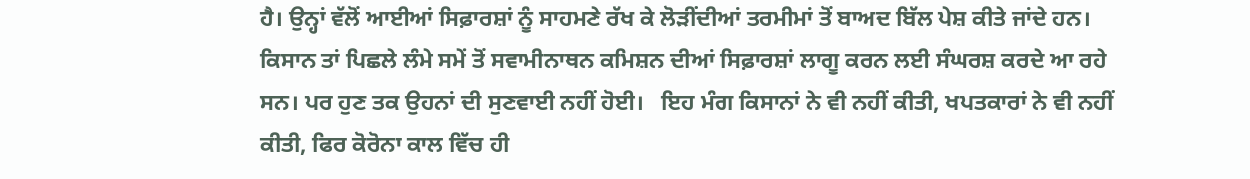ਹੈ। ਉਨ੍ਹਾਂ ਵੱਲੋਂ ਆਈਆਂ ਸਿਫ਼ਾਰਸ਼ਾਂ ਨੂੰ ਸਾਹਮਣੇ ਰੱਖ ਕੇ ਲੋੜੀਂਦੀਆਂ ਤਰਮੀਮਾਂ ਤੋਂ ਬਾਅਦ ਬਿੱਲ ਪੇਸ਼ ਕੀਤੇ ਜਾਂਦੇ ਹਨ। ਕਿਸਾਨ ਤਾਂ ਪਿਛਲੇ ਲੰਮੇ ਸਮੇਂ ਤੋਂ ਸਵਾਮੀਨਾਥਨ ਕਮਿਸ਼ਨ ਦੀਆਂ ਸਿਫ਼ਾਰਸ਼ਾਂ ਲਾਗੂ ਕਰਨ ਲਈ ਸੰਘਰਸ਼ ਕਰਦੇ ਆ ਰਹੇ ਸਨ। ਪਰ ਹੁਣ ਤਕ ਉਹਨਾਂ ਦੀ ਸੁਣਵਾਈ ਨਹੀਂ ਹੋਈ।   ਇਹ ਮੰਗ ਕਿਸਾਨਾਂ ਨੇ ਵੀ ਨਹੀਂ ਕੀਤੀ, ਖਪਤਕਾਰਾਂ ਨੇ ਵੀ ਨਹੀਂ ਕੀਤੀ, ਫਿਰ ਕੋਰੋਨਾ ਕਾਲ ਵਿੱਚ ਹੀ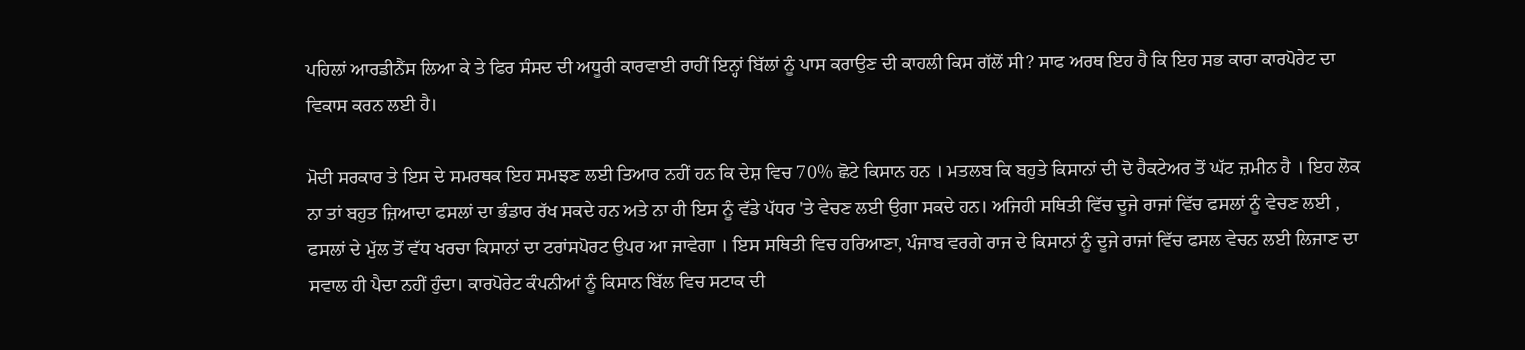ਪਹਿਲਾਂ ਆਰਡੀਨੈਂਸ ਲਿਆ ਕੇ ਤੇ ਫਿਰ ਸੰਸਦ ਦੀ ਅਧੂਰੀ ਕਾਰਵਾਈ ਰਾਹੀਂ ਇਨ੍ਹਾਂ ਬਿੱਲਾਂ ਨੂੰ ਪਾਸ ਕਰਾਉਣ ਦੀ ਕਾਹਲੀ ਕਿਸ ਗੱਲੋਂ ਸੀ? ਸਾਫ ਅਰਥ ਇਹ ਹੈ ਕਿ ਇਹ ਸਭ ਕਾਰਾ ਕਾਰਪੋਰੇਟ ਦਾ ਵਿਕਾਸ ਕਰਨ ਲਈ ਹੈ।

ਮੋਦੀ ਸਰਕਾਰ ਤੇ ਇਸ ਦੇ ਸਮਰਥਕ ਇਹ ਸਮਝਣ ਲਈ ਤਿਆਰ ਨਹੀਂ ਹਨ ਕਿ ਦੇਸ਼ ਵਿਚ 70% ਛੋਟੇ ਕਿਸਾਨ ਹਨ । ਮਤਲਬ ਕਿ ਬਹੁਤੇ ਕਿਸਾਨਾਂ ਦੀ ਦੋ ਹੈਕਟੇਅਰ ਤੋਂ ਘੱਟ ਜ਼ਮੀਨ ਹੈ । ਇਹ ਲੋਕ ਨਾ ਤਾਂ ਬਹੁਤ ਜ਼ਿਆਦਾ ਫਸਲਾਂ ਦਾ ਭੰਡਾਰ ਰੱਖ ਸਕਦੇ ਹਨ ਅਤੇ ਨਾ ਹੀ ਇਸ ਨੂੰ ਵੱਡੇ ਪੱਧਰ 'ਤੇ ਵੇਚਣ ਲਈ ਉਗਾ ਸਕਦੇ ਹਨ। ਅਜਿਹੀ ਸਥਿਤੀ ਵਿੱਚ ਦੂਜੇ ਰਾਜਾਂ ਵਿੱਚ ਫਸਲਾਂ ਨੂੰ ਵੇਚਣ ਲਈ , ਫਸਲਾਂ ਦੇ ਮੁੱਲ ਤੋਂ ਵੱਧ ਖਰਚਾ ਕਿਸਾਨਾਂ ਦਾ ਟਰਾਂਸਪੋਰਟ ਉਪਰ ਆ ਜਾਵੇਗਾ । ਇਸ ਸਥਿਤੀ ਵਿਚ ਹਰਿਆਣਾ, ਪੰਜਾਬ ਵਰਗੇ ਰਾਜ ਦੇ ਕਿਸਾਨਾਂ ਨੂੰ ਦੂਜੇ ਰਾਜਾਂ ਵਿੱਚ ਫਸਲ ਵੇਚਨ ਲਈ ਲਿਜਾਣ ਦਾ ਸਵਾਲ ਹੀ ਪੈਦਾ ਨਹੀਂ ਹੁੰਦਾ। ਕਾਰਪੋਰੇਟ ਕੰਪਨੀਆਂ ਨੂੰ ਕਿਸਾਨ ਬਿੱਲ ਵਿਚ ਸਟਾਕ ਦੀ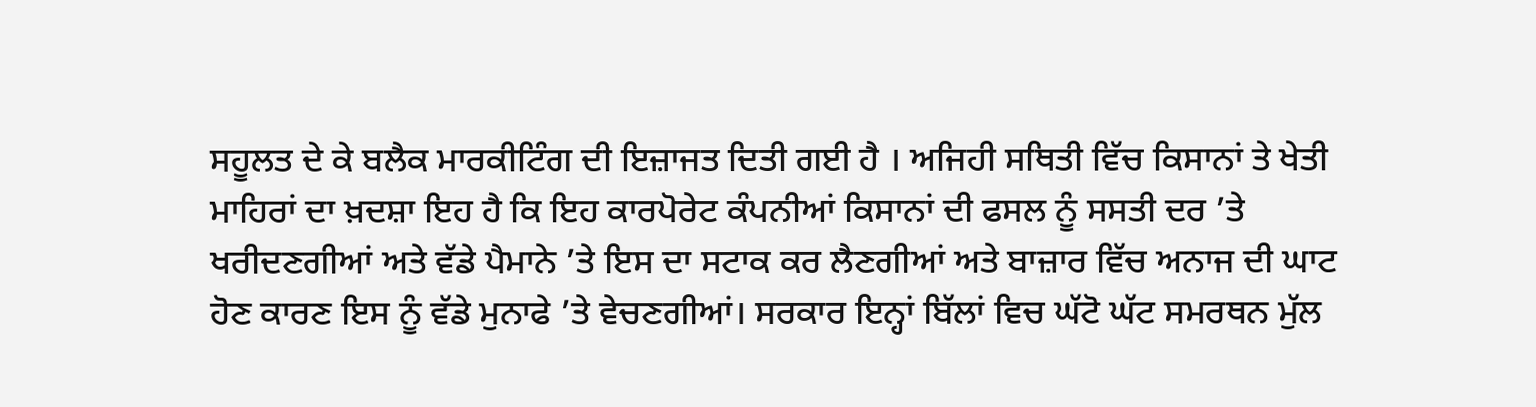ਸਹੂਲਤ ਦੇ ਕੇ ਬਲੈਕ ਮਾਰਕੀਟਿੰਗ ਦੀ ਇਜ਼ਾਜਤ ਦਿਤੀ ਗਈ ਹੈ । ਅਜਿਹੀ ਸਥਿਤੀ ਵਿੱਚ ਕਿਸਾਨਾਂ ਤੇ ਖੇਤੀ ਮਾਹਿਰਾਂ ਦਾ ਖ਼ਦਸ਼ਾ ਇਹ ਹੈ ਕਿ ਇਹ ਕਾਰਪੋਰੇਟ ਕੰਪਨੀਆਂ ਕਿਸਾਨਾਂ ਦੀ ਫਸਲ ਨੂੰ ਸਸਤੀ ਦਰ ’ਤੇ ਖਰੀਦਣਗੀਆਂ ਅਤੇ ਵੱਡੇ ਪੈਮਾਨੇ ’ਤੇ ਇਸ ਦਾ ਸਟਾਕ ਕਰ ਲੈਣਗੀਆਂ ਅਤੇ ਬਾਜ਼ਾਰ ਵਿੱਚ ਅਨਾਜ ਦੀ ਘਾਟ ਹੋਣ ਕਾਰਣ ਇਸ ਨੂੰ ਵੱਡੇ ਮੁਨਾਫੇ ’ਤੇ ਵੇਚਣਗੀਆਂ। ਸਰਕਾਰ ਇਨ੍ਹਾਂ ਬਿੱਲਾਂ ਵਿਚ ਘੱਟੋ ਘੱਟ ਸਮਰਥਨ ਮੁੱਲ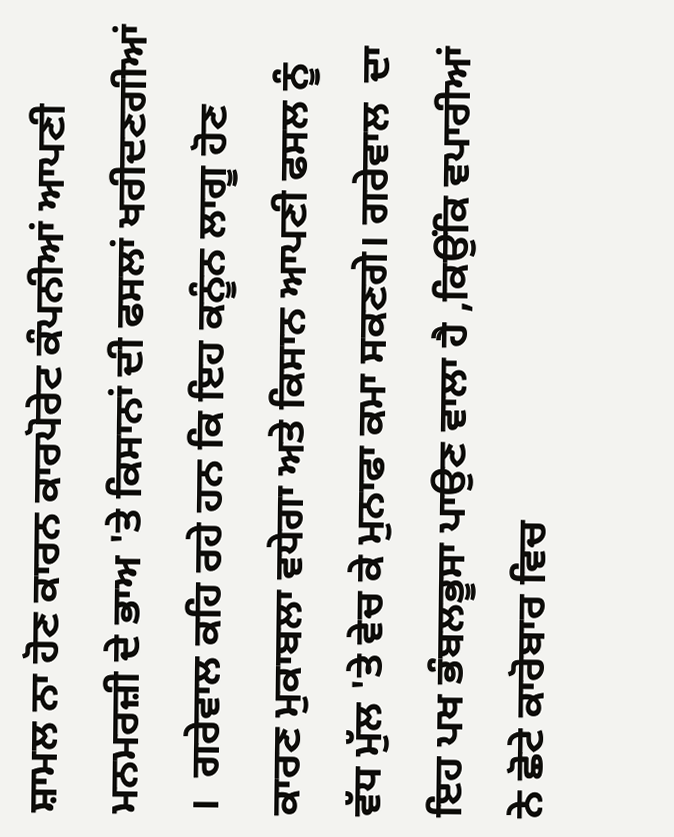ਸ਼ਾਮਲ ਨਾ ਹੋਣ ਕਾਰਨ ਕਾਰਪੋਰੇਟ ਕੰਪਨੀਆਂ ਆਪਣੀ ਮਨਮਰਜ਼ੀ ਦੇ ਭਾਅ 'ਤੇ ਕਿਸਾਨਾਂ ਦੀ ਫਸਲਾਂ ਖਰੀਦਣਗੀਆਂ ।  ਗਰੇਵਾਲ ਕਹਿ ਰਹੇ ਹਨ ਕਿ ਇਹ ਕਨੂੰਨ ਲਾਗੂ ਹੋਣ ਕਾਰਣ ਮੁਕਾਬਲਾ ਵਧੇਗਾ ਅਤੇ ਕਿਸਾਨ ਆਪਣੀ ਫਸਲ ਨੂੰ ਵੱਧ ਮੁੱਲ 'ਤੇ ਵੇਚ ਕੇ ਮੁਨਾਫਾ ਕਮਾ ਸਕਣਗੇ। ਗਰੇਵਾਲ  ਦਾ ਇਹ ਪਖ ਭੰਬਲਭੂਸਾ ਪਾਉਣ ਵਾਲਾ ਹੈ ,ਕਿਉਂਕਿ ਵਪਾਰੀਆਂ ਨੇ ਛੋਟੇ ਕਾਰੋਬਾਰ ਵਿਚ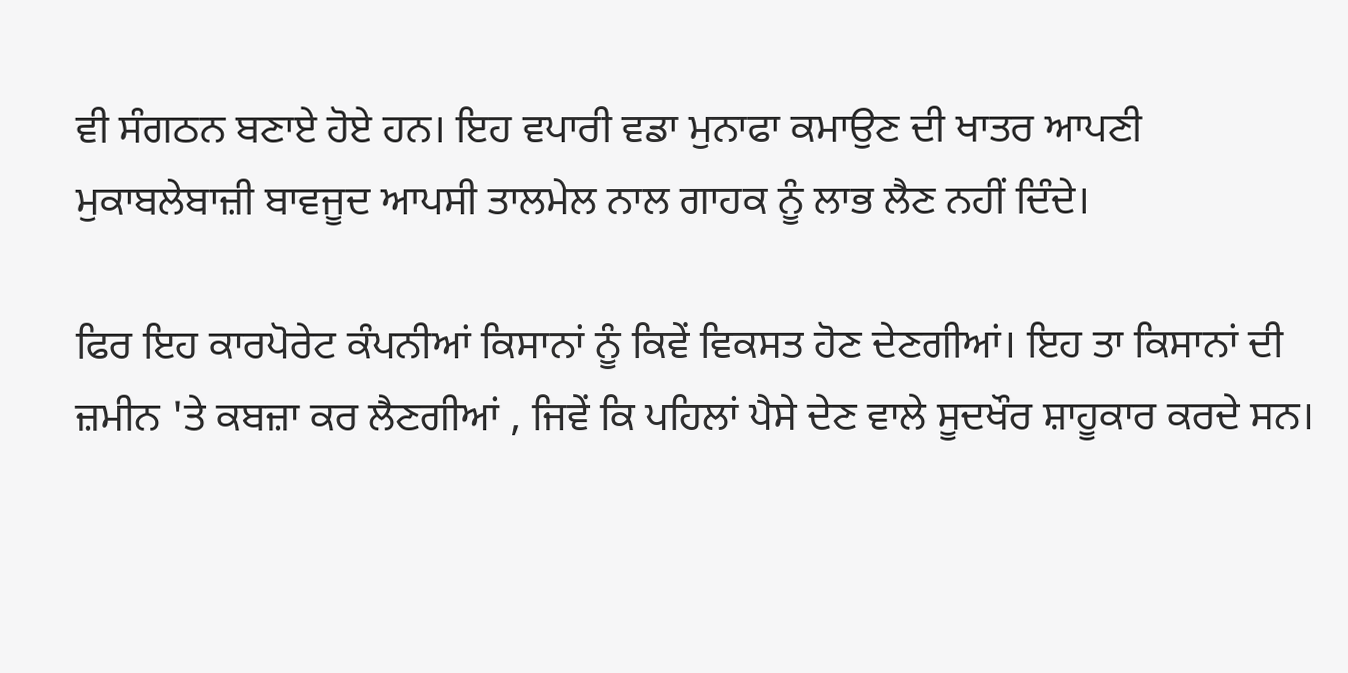ਵੀ ਸੰਗਠਨ ਬਣਾਏ ਹੋਏ ਹਨ। ਇਹ ਵਪਾਰੀ ਵਡਾ ਮੁਨਾਫਾ ਕਮਾਉਣ ਦੀ ਖਾਤਰ ਆਪਣੀ ਮੁਕਾਬਲੇਬਾਜ਼ੀ ਬਾਵਜੂਦ ਆਪਸੀ ਤਾਲਮੇਲ ਨਾਲ ਗਾਹਕ ਨੂੰ ਲਾਭ ਲੈਣ ਨਹੀਂ ਦਿੰਦੇ।

ਫਿਰ ਇਹ ਕਾਰਪੋਰੇਟ ਕੰਪਨੀਆਂ ਕਿਸਾਨਾਂ ਨੂੰ ਕਿਵੇਂ ਵਿਕਸਤ ਹੋਣ ਦੇਣਗੀਆਂ। ਇਹ ਤਾ ਕਿਸਾਨਾਂ ਦੀ ਜ਼ਮੀਨ 'ਤੇ ਕਬਜ਼ਾ ਕਰ ਲੈਣਗੀਆਂ , ਜਿਵੇਂ ਕਿ ਪਹਿਲਾਂ ਪੈਸੇ ਦੇਣ ਵਾਲੇ ਸੂਦਖੌਰ ਸ਼ਾਹੂਕਾਰ ਕਰਦੇ ਸਨ।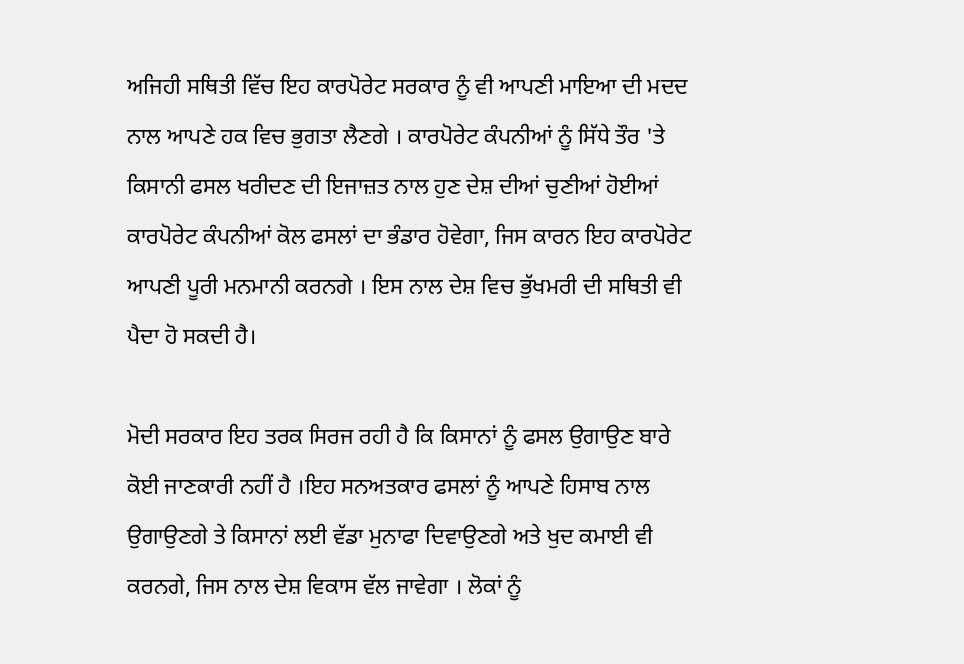ਅਜਿਹੀ ਸਥਿਤੀ ਵਿੱਚ ਇਹ ਕਾਰਪੋਰੇਟ ਸਰਕਾਰ ਨੂੰ ਵੀ ਆਪਣੀ ਮਾਇਆ ਦੀ ਮਦਦ ਨਾਲ ਆਪਣੇ ਹਕ ਵਿਚ ਭੁਗਤਾ ਲੈਣਗੇ । ਕਾਰਪੋਰੇਟ ਕੰਪਨੀਆਂ ਨੂੰ ਸਿੱਧੇ ਤੌਰ 'ਤੇ ਕਿਸਾਨੀ ਫਸਲ ਖਰੀਦਣ ਦੀ ਇਜਾਜ਼ਤ ਨਾਲ ਹੁਣ ਦੇਸ਼ ਦੀਆਂ ਚੁਣੀਆਂ ਹੋਈਆਂ ਕਾਰਪੋਰੇਟ ਕੰਪਨੀਆਂ ਕੋਲ ਫਸਲਾਂ ਦਾ ਭੰਡਾਰ ਹੋਵੇਗਾ, ਜਿਸ ਕਾਰਨ ਇਹ ਕਾਰਪੋਰੇਟ ਆਪਣੀ ਪੂਰੀ ਮਨਮਾਨੀ ਕਰਨਗੇ । ਇਸ ਨਾਲ ਦੇਸ਼ ਵਿਚ ਭੁੱਖਮਰੀ ਦੀ ਸਥਿਤੀ ਵੀ ਪੈਦਾ ਹੋ ਸਕਦੀ ਹੈ।

ਮੋਦੀ ਸਰਕਾਰ ਇਹ ਤਰਕ ਸਿਰਜ ਰਹੀ ਹੈ ਕਿ ਕਿਸਾਨਾਂ ਨੂੰ ਫਸਲ ਉਗਾਉਣ ਬਾਰੇ ਕੋਈ ਜਾਣਕਾਰੀ ਨਹੀਂ ਹੈ ।ਇਹ ਸਨਅਤਕਾਰ ਫਸਲਾਂ ਨੂੰ ਆਪਣੇ ਹਿਸਾਬ ਨਾਲ ਉਗਾਉਣਗੇ ਤੇ ਕਿਸਾਨਾਂ ਲਈ ਵੱਡਾ ਮੁਨਾਫਾ ਦਿਵਾਉਣਗੇ ਅਤੇ ਖੁਦ ਕਮਾਈ ਵੀ ਕਰਨਗੇ, ਜਿਸ ਨਾਲ ਦੇਸ਼ ਵਿਕਾਸ ਵੱਲ ਜਾਵੇਗਾ । ਲੋਕਾਂ ਨੂੰ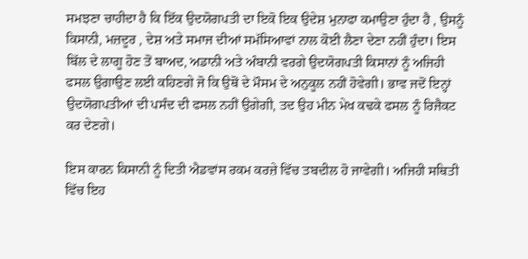ਸਮਝਣਾ ਚਾਹੀਦਾ ਹੈ ਕਿ ਇੱਕ ਉਦਯੋਗਪਤੀ ਦਾ ਇਕੋ ਇਕ ਉਦੇਸ਼ ਮੁਨਾਫਾ ਕਮਾਉਣਾ ਹੁੰਦਾ ਹੈ , ਉਸਨੂੰ ਕਿਸਾਨੀ, ਮਜ਼ਦੂਰ , ਦੇਸ਼ ਅਤੇ ਸਮਾਜ ਦੀਆਂ ਸਮੱਸਿਆਵਾਂ ਨਾਲ ਕੋਈ ਲੈਣਾ ਦੇਣਾ ਨਹੀਂ ਹੁੰਦਾ। ਇਸ ਬਿੱਲ ਦੇ ਲਾਗੂ ਹੋਣ ਤੋਂ ਬਾਅਦ, ਅਡਾਨੀ ਅਤੇ ਅੰਬਾਨੀ ਵਰਗੇ ਉਦਯੋਗਪਤੀ ਕਿਸਾਨਾਂ ਨੂੰ ਅਜਿਹੀ ਫਸਲ ਉਗਾਉਣ ਲਈ ਕਹਿਣਗੇ ਜੋ ਕਿ ਉਥੋਂ ਦੇ ਮੌਸਮ ਦੇ ਅਨੁਕੂਲ ਨਹੀਂ ਹੋਵੇਗੀ। ਭਾਵ ਜਦੋਂ ਇਨ੍ਹਾਂ ਉਦਯੋਗਪਤੀਆਂ ਦੀ ਪਸੰਦ ਦੀ ਫਸਲ ਨਹੀਂ ਉਗੇਗੀ, ਤਦ ਉਹ ਮੀਨ ਮੇਖ ਕਢਕੇ ਫਸਲ ਨੂੰ ਰਿਜੈਕਟ ਕਰ ਦੇਣਗੇ।

ਇਸ ਕਾ‍ਰਨ ਕਿਸਾਨੀ ਨੂੰ ਦਿਤੀ ਐਡਵਾਂਸ ਰਕਮ ਕਰਜ਼ੇ ਵਿੱਚ ਤਬਦੀਲ ਹੋ ਜਾਵੇਗੀ। ਅਜਿਹੀ ਸਥਿਤੀ ਵਿੱਚ ਇਹ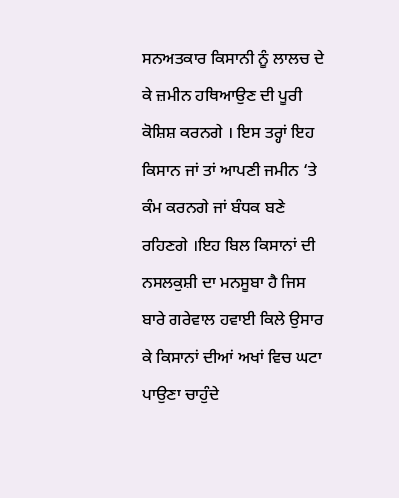ਸਨਅਤਕਾਰ ਕਿਸਾਨੀ ਨੂੰ ਲਾਲਚ ਦੇ ਕੇ ਜ਼ਮੀਨ ਹਥਿਆਉਣ ਦੀ ਪੂਰੀ ਕੋਸ਼ਿਸ਼ ਕਰਨਗੇ । ਇਸ ਤਰ੍ਹਾਂ ਇਹ ਕਿਸਾਨ ਜਾਂ ਤਾਂ ਆਪਣੀ ਜਮੀਨ ‘ਤੇ ਕੰਮ ਕਰਨਗੇ ਜਾਂ ਬੰਧਕ ਬਣੇ ਰਹਿਣਗੇ ।ਇਹ ਬਿਲ ਕਿਸਾਨਾਂ ਦੀ ਨਸਲਕੁਸ਼ੀ ਦਾ ਮਨਸੂਬਾ ਹੈ ਜਿਸ ਬਾਰੇ ਗਰੇਵਾਲ ਹਵਾਈ ਕਿਲੇ ਉਸਾਰ ਕੇ ਕਿਸਾਨਾਂ ਦੀਆਂ ਅਖਾਂ ਵਿਚ ਘਟਾ ਪਾਉਣਾ ਚਾਹੁੰਦੇ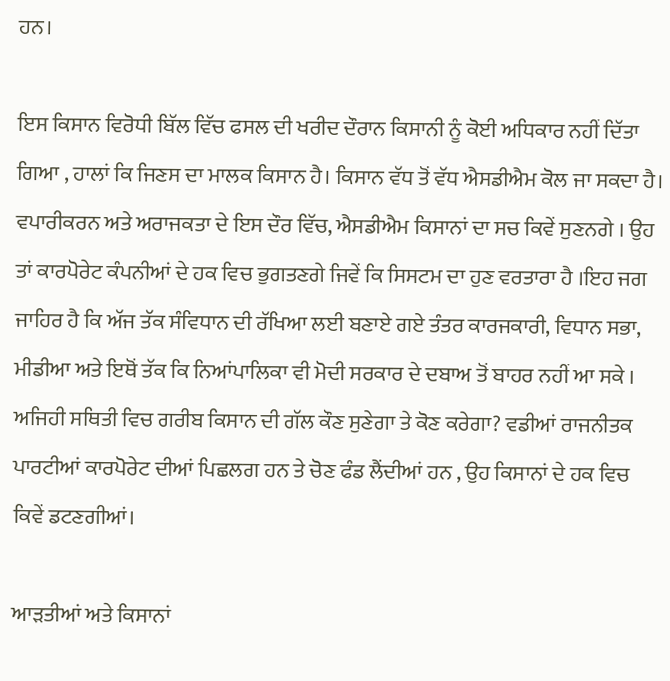ਹਨ।

ਇਸ ਕਿਸਾਨ ਵਿਰੋਧੀ ਬਿੱਲ ਵਿੱਚ ਫਸਲ ਦੀ ਖਰੀਦ ਦੌਰਾਨ ਕਿਸਾਨੀ ਨੂੰ ਕੋਈ ਅਧਿਕਾਰ ਨਹੀਂ ਦਿੱਤਾ ਗਿਆ , ਹਾਲਾਂ ਕਿ ਜਿਣਸ ਦਾ ਮਾਲਕ ਕਿਸਾਨ ਹੈ। ਕਿਸਾਨ ਵੱਧ ਤੋਂ ਵੱਧ ਐਸਡੀਐਮ ਕੋਲ ਜਾ ਸਕਦਾ ਹੈ। ਵਪਾਰੀਕਰਨ ਅਤੇ ਅਰਾਜਕਤਾ ਦੇ ਇਸ ਦੌਰ ਵਿੱਚ, ਐਸਡੀਐਮ ਕਿਸਾਨਾਂ ਦਾ ਸਚ ਕਿਵੇਂ ਸੁਣਨਗੇ । ਉਹ ਤਾਂ ਕਾਰਪੋਰੇਟ ਕੰਪਨੀਆਂ ਦੇ ਹਕ ਵਿਚ ਭੁਗਤਣਗੇ ਜਿਵੇਂ ਕਿ ਸਿਸਟਮ ਦਾ ਹੁਣ ਵਰਤਾਰਾ ਹੈ ।ਇਹ ਜਗ ਜਾਹਿਰ ਹੈ ਕਿ ਅੱਜ ਤੱਕ ਸੰਵਿਧਾਨ ਦੀ ਰੱਖਿਆ ਲਈ ਬਣਾਏ ਗਏ ਤੰਤਰ ਕਾਰਜਕਾਰੀ, ਵਿਧਾਨ ਸਭਾ, ਮੀਡੀਆ ਅਤੇ ਇਥੋਂ ਤੱਕ ਕਿ ਨਿਆਂਪਾਲਿਕਾ ਵੀ ਮੋਦੀ ਸਰਕਾਰ ਦੇ ਦਬਾਅ ਤੋਂ ਬਾਹਰ ਨਹੀਂ ਆ ਸਕੇ । ਅਜਿਹੀ ਸਥਿਤੀ ਵਿਚ ਗਰੀਬ ਕਿਸਾਨ ਦੀ ਗੱਲ ਕੌਣ ਸੁਣੇਗਾ ਤੇ ਕੋਣ ਕਰੇਗਾ? ਵਡੀਆਂ ਰਾਜਨੀਤਕ ਪਾਰਟੀਆਂ ਕਾਰਪੋਰੇਟ ਦੀਆਂ ਪਿਛਲਗ ਹਨ ਤੇ ਚੋਣ ਫੰਡ ਲੈਂਦੀਆਂ ਹਨ , ਉਹ ਕਿਸਾਨਾਂ ਦੇ ਹਕ ਵਿਚ ਕਿਵੇਂ ਡਟਣਗੀਆਂ।

ਆੜਤੀਆਂ ਅਤੇ ਕਿਸਾਨਾਂ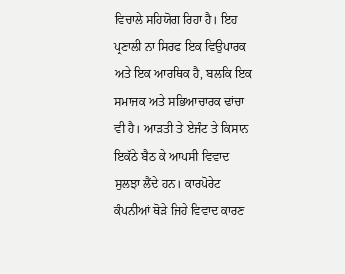ਵਿਚਾਲੇ ਸਹਿਯੋਗ ਰਿਹਾ ਹੈ। ਇਹ ਪ੍ਰਣਾਲੀ ਨਾ ਸਿਰਫ ਇਕ ਵਿਉਪਾਰਕ ਅਤੇ ਇਕ ਆਰਥਿਕ ਹੈ, ਬਲਕਿ ਇਕ ਸਮਾਜਕ ਅਤੇ ਸਭਿਆਚਾਰਕ ਢਾਂਚਾ ਵੀ ਹੈ। ਆੜਤੀ ਤੇ ਏਜੰਟ ਤੇ ਕਿਸਾਨ ਇਕੱਠੇ ਬੈਠ ਕੇ ਆਪਸੀ ਵਿਵਾਦ ਸੁਲਝਾ ਲੈਂਦੇ ਹਨ। ਕਾਰਪੋਰੇਟ ਕੰਪਨੀਆਂ ਥੋੜੇ ਜਿਹੇ ਵਿਵਾਦ ਕਾਰਣ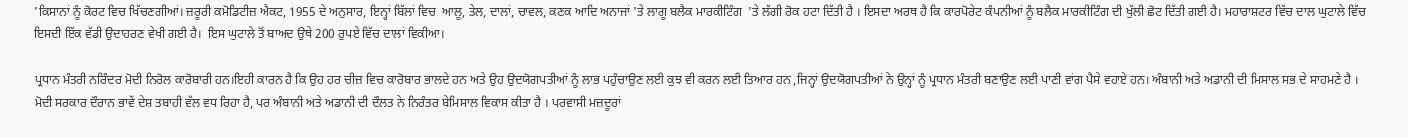'ਕਿਸਾਨਾਂ ਨੂੰ ਕੋਰਟ ਵਿਚ ਖਿੱਚਣਗੀਆਂ। ਜ਼ਰੂਰੀ ਕਮੋਡਿਟੀਜ਼ ਐਕਟ, 1955 ਦੇ ਅਨੁਸਾਰ, ਇਨ੍ਹਾਂ ਬਿੱਲਾਂ ਵਿਚ  ਆਲੂ, ਤੇਲ, ਦਾਲਾਂ, ਚਾਵਲ, ਕਣਕ ਆਦਿ ਅਨਾਜਾਂ 'ਤੇ ਲਾਗੂ ਬਲੈਕ ਮਾਰਕੀਟਿੰਗ  'ਤੇ ਲੱਗੀ ਰੋਕ ਹਟਾ ਦਿੱਤੀ ਹੈ । ਇਸਦਾ ਅਰਥ ਹੈ ਕਿ ਕਾਰਪੋਰੇਟ ਕੰਪਨੀਆਂ ਨੂੰ ਬਲੈਕ ਮਾਰਕੀਟਿੰਗ ਦੀ ਖੁੱਲੀ ਛੋਟ ਦਿੱਤੀ ਗਈ ਹੈ। ਮਹਾਰਾਸ਼ਟਰ ਵਿੱਚ ਦਾਲ ਘੁਟਾਲੇ ਵਿੱਚ ਇਸਦੀ ਇੱਕ ਵੱਡੀ ਉਦਾਹਰਣ ਵੇਖੀ ਗਈ ਹੈ।  ਇਸ ਘੁਟਾਲੇ ਤੋਂ ਬਾਅਦ ਉਥੇ 200 ਰੁਪਏ ਵਿੱਚ ਦਾਲਾਂ ਵਿਕੀਆ।

ਪ੍ਰਧਾਨ ਮੰਤਰੀ ਨਰਿੰਦਰ ਮੋਦੀ ਨਿਰੋਲ ਕਾਰੋਬਾਰੀ ਹਨ।ਇਹੀ ਕਾਰਨ ਹੈ ਕਿ ਉਹ ਹਰ ਚੀਜ਼ ਵਿਚ ਕਾਰੋਬਾਰ ਭਾਲਦੇ ਹਨ ਅਤੇ ਉਹ ਉਦਯੋਗਪਤੀਆਂ ਨੂੰ ਲਾਭ ਪਹੁੰਚਾਉਣ ਲਈ ਕੁਝ ਵੀ ਕਰਨ ਲਈ ਤਿਆਰ ਹਨ ,ਜਿਨ੍ਹਾਂ ਉਦਯੋਗਪਤੀਆਂ ਨੇ ਉਨ੍ਹਾਂ ਨੂੰ ਪ੍ਰਧਾਨ ਮੰਤਰੀ ਬਣਾਉਣ ਲਈ ਪਾਣੀ ਵਾਂਗ ਪੈਸੇ ਵਹਾਏ ਹਨ। ਅੰਬਾਨੀ ਅਤੇ ਅਡਾਨੀ ਦੀ ਮਿਸਾਲ ਸਭ ਦੇ ਸਾਹਮਣੇ ਹੈ । ਮੋਦੀ ਸਰਕਾਰ ਦੌਰਾਨ ਭਾਵੇਂ ਦੇਸ਼ ਤਬਾਹੀ ਵੱਲ ਵਧ ਰਿਹਾ ਹੈ, ਪਰ ਅੰਬਾਨੀ ਅਤੇ ਅਡਾਨੀ ਦੀ ਦੌਲਤ ਨੇ ਨਿਰੰਤਰ ਬੇਮਿਸਾਲ ਵਿਕਾਸ ਕੀਤਾ ਹੈ । ਪਰਵਾਸੀ ਮਜ਼ਦੂਰਾਂ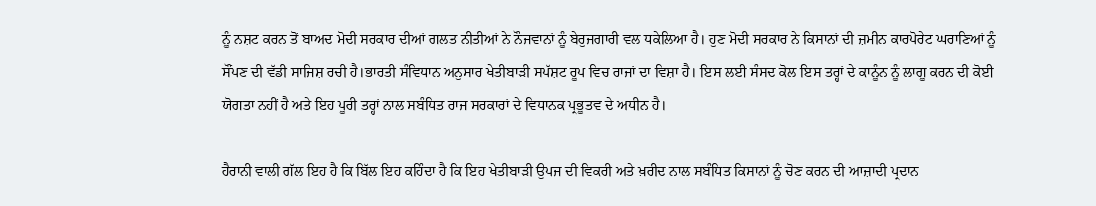ਨੂੰ ਨਸ਼ਟ ਕਰਨ ਤੋਂ ਬਾਅਦ ਮੋਦੀ ਸਰਕਾਰ ਦੀਆਂ ਗਲਤ ਨੀਤੀਆਂ ਨੇ ਨੌਜਵਾਨਾਂ ਨੂੰ ਬੇਰੁਜਗਾਰੀ ਵਲ ਧਕੇਲਿਆ ਹੈ। ਹੁਣ ਮੋਦੀ ਸਰਕਾਰ ਨੇ ਕਿਸਾਨਾਂ ਦੀ ਜ਼ਮੀਨ ਕਾਰਪੋਰੇਟ ਘਰਾਣਿਆਂ ਨੂੰ ਸੌਂਪਣ ਦੀ ਵੱਡੀ ਸਾਜਿਸ਼ ਰਚੀ ਹੈ।ਭਾਰਤੀ ਸੰਵਿਧਾਨ ਅਨੁਸਾਰ ਖੇਤੀਬਾੜੀ ਸਪੱਸ਼ਟ ਰੂਪ ਵਿਚ ਰਾਜਾਂ ਦਾ ਵਿਸ਼ਾ ਹੈ। ਇਸ ਲਈ ਸੰਸਦ ਕੋਲ ਇਸ ਤਰ੍ਹਾਂ ਦੇ ਕਾਨੂੰਨ ਨੂੰ ਲਾਗੂ ਕਰਨ ਦੀ ਕੋਈ ਯੋਗਤਾ ਨਹੀਂ ਹੈ ਅਤੇ ਇਹ ਪੂਰੀ ਤਰ੍ਹਾਂ ਨਾਲ ਸਬੰਧਿਤ ਰਾਜ ਸਰਕਾਰਾਂ ਦੇ ਵਿਧਾਨਕ ਪ੍ਰਭੂਤਵ ਦੇ ਅਧੀਨ ਹੈ।

ਹੈਰਾਨੀ ਵਾਲੀ ਗੱਲ ਇਹ ਹੈ ਕਿ ਬਿੱਲ ਇਹ ਕਹਿੰਦਾ ਹੈ ਕਿ ਇਹ ਖੇਤੀਬਾੜੀ ਉਪਜ ਦੀ ਵਿਕਰੀ ਅਤੇ ਖ਼ਰੀਦ ਨਾਲ ਸਬੰਧਿਤ ਕਿਸਾਨਾਂ ਨੂੰ ਚੋਣ ਕਰਨ ਦੀ ਆਜ਼ਾਦੀ ਪ੍ਰਦਾਨ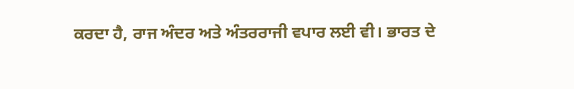ਕਰਦਾ ਹੈ, ਰਾਜ ਅੰਦਰ ਅਤੇ ਅੰਤਰਰਾਜੀ ਵਪਾਰ ਲਈ ਵੀ। ਭਾਰਤ ਦੇ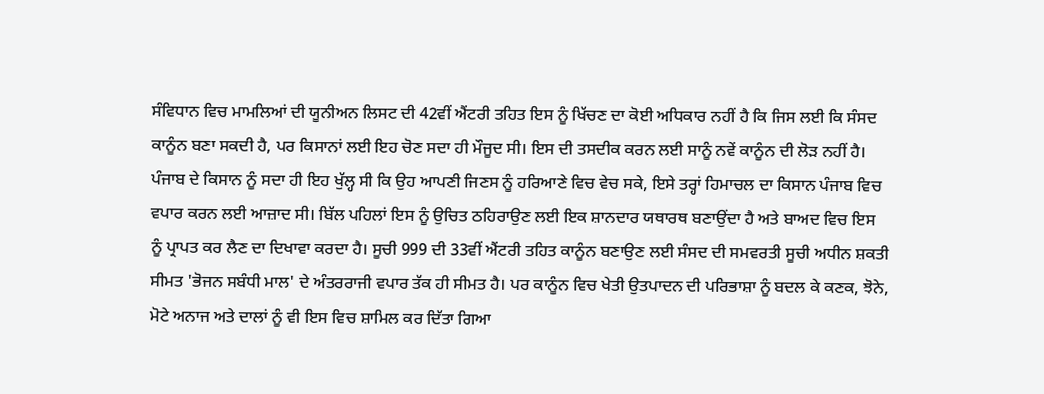ਸੰਵਿਧਾਨ ਵਿਚ ਮਾਮਲਿਆਂ ਦੀ ਯੂਨੀਅਨ ਲਿਸਟ ਦੀ 42ਵੀਂ ਐਂਟਰੀ ਤਹਿਤ ਇਸ ਨੂੰ ਖਿੱਚਣ ਦਾ ਕੋਈ ਅਧਿਕਾਰ ਨਹੀਂ ਹੈ ਕਿ ਜਿਸ ਲਈ ਕਿ ਸੰਸਦ ਕਾਨੂੰਨ ਬਣਾ ਸਕਦੀ ਹੈ, ਪਰ ਕਿਸਾਨਾਂ ਲਈ ਇਹ ਚੋਣ ਸਦਾ ਹੀ ਮੌਜੂਦ ਸੀ। ਇਸ ਦੀ ਤਸਦੀਕ ਕਰਨ ਲਈ ਸਾਨੂੰ ਨਵੇਂ ਕਾਨੂੰਨ ਦੀ ਲੋੜ ਨਹੀਂ ਹੈ। ਪੰਜਾਬ ਦੇ ਕਿਸਾਨ ਨੂੰ ਸਦਾ ਹੀ ਇਹ ਖੁੱਲ੍ਹ ਸੀ ਕਿ ਉਹ ਆਪਣੀ ਜਿਣਸ ਨੂੰ ਹਰਿਆਣੇ ਵਿਚ ਵੇਚ ਸਕੇ, ਇਸੇ ਤਰ੍ਹਾਂ ਹਿਮਾਚਲ ਦਾ ਕਿਸਾਨ ਪੰਜਾਬ ਵਿਚ ਵਪਾਰ ਕਰਨ ਲਈ ਆਜ਼ਾਦ ਸੀ। ਬਿੱਲ ਪਹਿਲਾਂ ਇਸ ਨੂੰ ਉਚਿਤ ਠਹਿਰਾਉਣ ਲਈ ਇਕ ਸ਼ਾਨਦਾਰ ਯਥਾਰਥ ਬਣਾਉਂਦਾ ਹੈ ਅਤੇ ਬਾਅਦ ਵਿਚ ਇਸ ਨੂੰ ਪ੍ਰਾਪਤ ਕਰ ਲੈਣ ਦਾ ਦਿਖਾਵਾ ਕਰਦਾ ਹੈ। ਸੂਚੀ 999 ਦੀ 33ਵੀਂ ਐਂਟਰੀ ਤਹਿਤ ਕਾਨੂੰਨ ਬਣਾਉਣ ਲਈ ਸੰਸਦ ਦੀ ਸਮਵਰਤੀ ਸੂਚੀ ਅਧੀਨ ਸ਼ਕਤੀ ਸੀਮਤ 'ਭੋਜਨ ਸਬੰਧੀ ਮਾਲ' ਦੇ ਅੰਤਰਰਾਜੀ ਵਪਾਰ ਤੱਕ ਹੀ ਸੀਮਤ ਹੈ। ਪਰ ਕਾਨੂੰਨ ਵਿਚ ਖੇਤੀ ਉਤਪਾਦਨ ਦੀ ਪਰਿਭਾਸ਼ਾ ਨੂੰ ਬਦਲ ਕੇ ਕਣਕ, ਝੋਨੇ, ਮੋਟੇ ਅਨਾਜ ਅਤੇ ਦਾਲਾਂ ਨੂੰ ਵੀ ਇਸ ਵਿਚ ਸ਼ਾਮਿਲ ਕਰ ਦਿੱਤਾ ਗਿਆ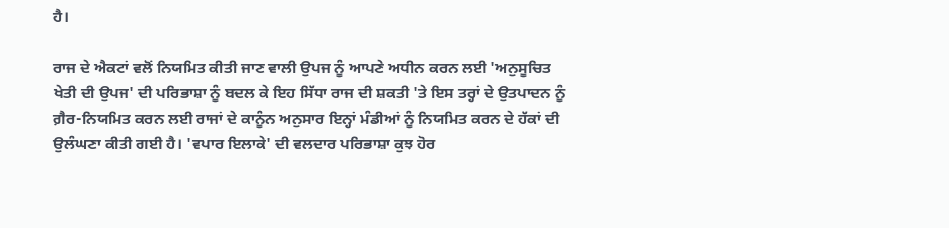ਹੈ।

ਰਾਜ ਦੇ ਐਕਟਾਂ ਵਲੋਂ ਨਿਯਮਿਤ ਕੀਤੀ ਜਾਣ ਵਾਲੀ ਉਪਜ ਨੂੰ ਆਪਣੇ ਅਧੀਨ ਕਰਨ ਲਈ 'ਅਨੁਸੂਚਿਤ ਖੇਤੀ ਦੀ ਉਪਜ' ਦੀ ਪਰਿਭਾਸ਼ਾ ਨੂੰ ਬਦਲ ਕੇ ਇਹ ਸਿੱਧਾ ਰਾਜ ਦੀ ਸ਼ਕਤੀ 'ਤੇ ਇਸ ਤਰ੍ਹਾਂ ਦੇ ਉਤਪਾਦਨ ਨੂੰ ਗ਼ੈਰ-ਨਿਯਮਿਤ ਕਰਨ ਲਈ ਰਾਜਾਂ ਦੇ ਕਾਨੂੰਨ ਅਨੁਸਾਰ ਇਨ੍ਹਾਂ ਮੰਡੀਆਂ ਨੂੰ ਨਿਯਮਿਤ ਕਰਨ ਦੇ ਹੱਕਾਂ ਦੀ ਉਲੰਘਣਾ ਕੀਤੀ ਗਈ ਹੈ। 'ਵਪਾਰ ਇਲਾਕੇ' ਦੀ ਵਲਦਾਰ ਪਰਿਭਾਸ਼ਾ ਕੁਝ ਹੋਰ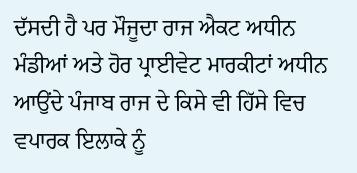ਦੱਸਦੀ ਹੈ ਪਰ ਮੌਜੂਦਾ ਰਾਜ ਐਕਟ ਅਧੀਨ ਮੰਡੀਆਂ ਅਤੇ ਹੋਰ ਪ੍ਰਾਈਵੇਟ ਮਾਰਕੀਟਾਂ ਅਧੀਨ ਆਉਂਦੇ ਪੰਜਾਬ ਰਾਜ ਦੇ ਕਿਸੇ ਵੀ ਹਿੱਸੇ ਵਿਚ ਵਪਾਰਕ ਇਲਾਕੇ ਨੂੰ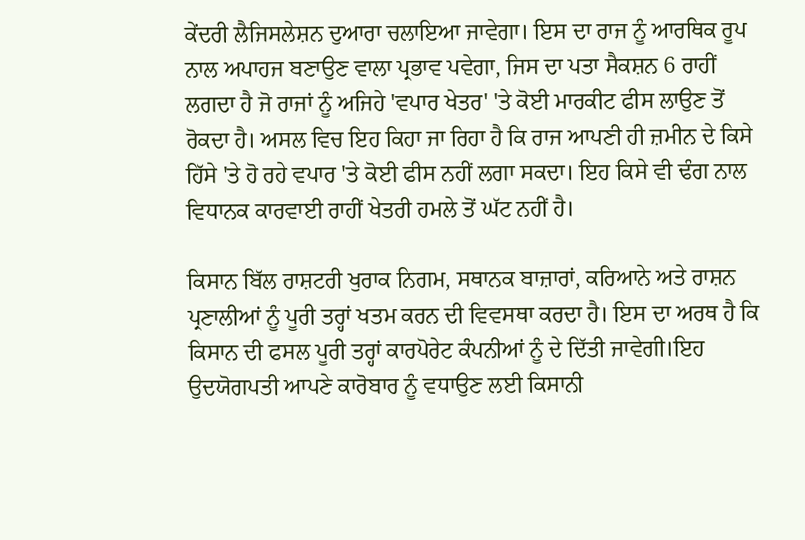ਕੇਂਦਰੀ ਲੈਜਿਸਲੇਸ਼ਨ ਦੁਆਰਾ ਚਲਾਇਆ ਜਾਵੇਗਾ। ਇਸ ਦਾ ਰਾਜ ਨੂੰ ਆਰਥਿਕ ਰੂਪ ਨਾਲ ਅਪਾਹਜ ਬਣਾਉਣ ਵਾਲਾ ਪ੍ਰਭਾਵ ਪਵੇਗਾ, ਜਿਸ ਦਾ ਪਤਾ ਸੈਕਸ਼ਨ 6 ਰਾਹੀਂ ਲਗਦਾ ਹੈ ਜੋ ਰਾਜਾਂ ਨੂੰ ਅਜਿਹੇ 'ਵਪਾਰ ਖੇਤਰ' 'ਤੇ ਕੋਈ ਮਾਰਕੀਟ ਫੀਸ ਲਾਉਣ ਤੋਂ ਰੋਕਦਾ ਹੈ। ਅਸਲ ਵਿਚ ਇਹ ਕਿਹਾ ਜਾ ਰਿਹਾ ਹੈ ਕਿ ਰਾਜ ਆਪਣੀ ਹੀ ਜ਼ਮੀਨ ਦੇ ਕਿਸੇ ਹਿੱਸੇ 'ਤੇ ਹੋ ਰਹੇ ਵਪਾਰ 'ਤੇ ਕੋਈ ਫੀਸ ਨਹੀਂ ਲਗਾ ਸਕਦਾ। ਇਹ ਕਿਸੇ ਵੀ ਢੰਗ ਨਾਲ ਵਿਧਾਨਕ ਕਾਰਵਾਈ ਰਾਹੀਂ ਖੇਤਰੀ ਹਮਲੇ ਤੋਂ ਘੱਟ ਨਹੀਂ ਹੈ।

ਕਿਸਾਨ ਬਿੱਲ ਰਾਸ਼ਟਰੀ ਖੁਰਾਕ ਨਿਗਮ, ਸਥਾਨਕ ਬਾਜ਼ਾਰਾਂ, ਕਰਿਆਨੇ ਅਤੇ ਰਾਸ਼ਨ ਪ੍ਰਣਾਲੀਆਂ ਨੂੰ ਪੂਰੀ ਤਰ੍ਹਾਂ ਖਤਮ ਕਰਨ ਦੀ ਵਿਵਸਥਾ ਕਰਦਾ ਹੈ। ਇਸ ਦਾ ਅਰਥ ਹੈ ਕਿ ਕਿਸਾਨ ਦੀ ਫਸਲ ਪੂਰੀ ਤਰ੍ਹਾਂ ਕਾਰਪੋਰੇਟ ਕੰਪਨੀਆਂ ਨੂੰ ਦੇ ਦਿੱਤੀ ਜਾਵੇਗੀ।ਇਹ ਉਦਯੋਗਪਤੀ ਆਪਣੇ ਕਾਰੋਬਾਰ ਨੂੰ ਵਧਾਉਣ ਲਈ ਕਿਸਾਨੀ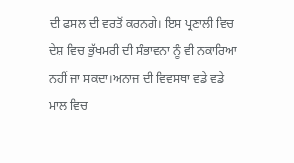ਦੀ ਫਸਲ ਦੀ ਵਰਤੋਂ ਕਰਨਗੇ। ਇਸ ਪ੍ਰਣਾਲੀ ਵਿਚ  ਦੇਸ਼ ਵਿਚ ਭੁੱਖਮਰੀ ਦੀ ਸੰਭਾਵਨਾ ਨੂੰ ਵੀ ਨਕਾਰਿਆ ਨਹੀਂ ਜਾ ਸਕਦਾ।ਅਨਾਜ ਦੀ ਵਿਵਸਥਾ ਵਡੇ ਵਡੇ ਮਾਲ ਵਿਚ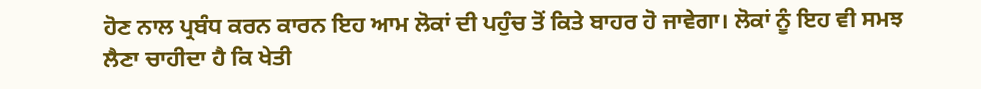ਹੋਣ ਨਾਲ ਪ੍ਰਬੰਧ ਕਰਨ ਕਾਰਨ ਇਹ ਆਮ ਲੋਕਾਂ ਦੀ ਪਹੁੰਚ ਤੋਂ ਕਿਤੇ ਬਾਹਰ ਹੋ ਜਾਵੇਗਾ। ਲੋਕਾਂ ਨੂੰ ਇਹ ਵੀ ਸਮਝ ਲੈਣਾ ਚਾਹੀਦਾ ਹੈ ਕਿ ਖੇਤੀ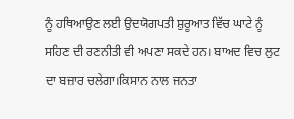ਨੂੰ ਹਥਿਆਉਣ ਲਈ ਉਦਯੋਗਪਤੀ ਸ਼ੁਰੂਆਤ ਵਿੱਚ ਘਾਟੇ ਨੂੰ ਸਹਿਣ ਦੀ ਰਣਨੀਤੀ ਵੀ ਅਪਣਾ ਸਕਦੇ ਹਨ। ਬਾਅਦ ਵਿਚ ਲੁਟ ਦਾ ਬਜ਼ਾਰ ਚਲੇਗਾ।ਕਿਸਾਨ ਨਾਲ ਜਨਤਾ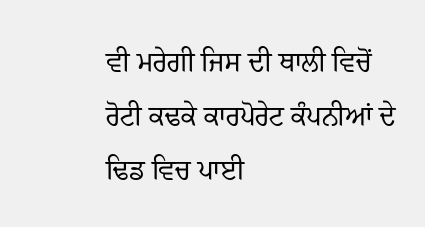ਵੀ ਮਰੇਗੀ ਜਿਸ ਦੀ ਥਾਲੀ ਵਿਚੋਂ ਰੋਟੀ ਕਢਕੇ ਕਾਰਪੋਰੇਟ ਕੰਪਨੀਆਂ ਦੇ ਢਿਡ ਵਿਚ ਪਾਈ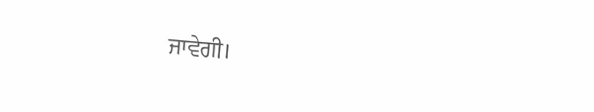ਜਾਵੇਗੀ।